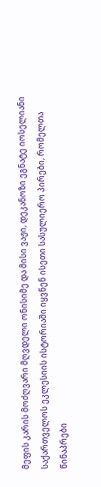მეფის კარის მოძღვარი მღვდელი ონისიმე და მისი ვაჟი, დეკანოზი ეგნატე იოსელიანი
საქართველოს ეკლესიის ისტორიაში იყვნენ ისეთი სასულიერო პირები, რომელთა წინაპრები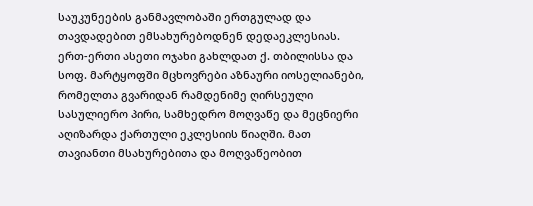საუკუნეების განმავლობაში ერთგულად და თავდადებით ემსახურებოდნენ დედაეკლესიას.
ერთ-ერთი ასეთი ოჯახი გახლდათ ქ. თბილისსა და სოფ. მარტყოფში მცხოვრები აზნაური იოსელიანები, რომელთა გვარიდან რამდენიმე ღირსეული სასულიერო პირი, სამხედრო მოღვაწე და მეცნიერი აღიზარდა ქართული ეკლესიის წიაღში. მათ თავიანთი მსახურებითა და მოღვაწეობით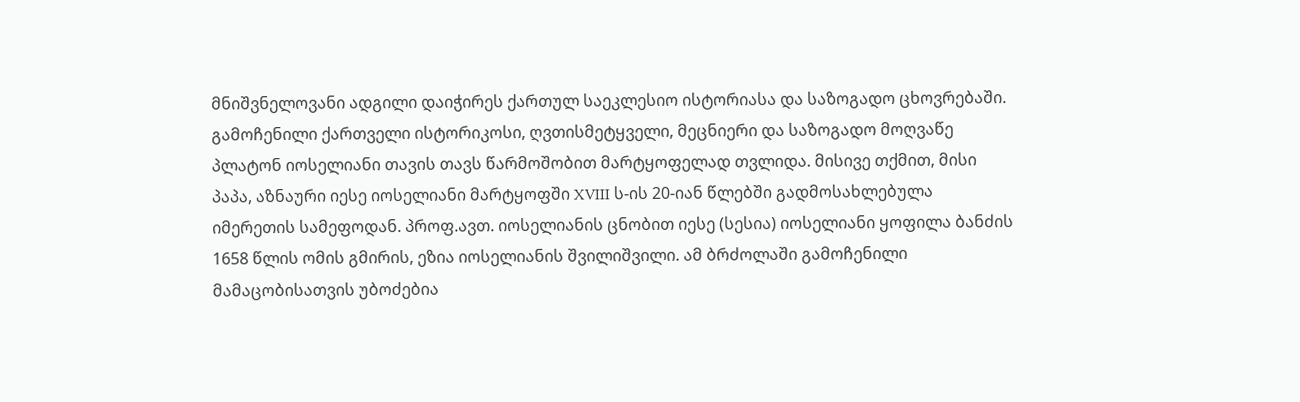მნიშვნელოვანი ადგილი დაიჭირეს ქართულ საეკლესიო ისტორიასა და საზოგადო ცხოვრებაში. გამოჩენილი ქართველი ისტორიკოსი, ღვთისმეტყველი, მეცნიერი და საზოგადო მოღვაწე პლატონ იოსელიანი თავის თავს წარმოშობით მარტყოფელად თვლიდა. მისივე თქმით, მისი პაპა, აზნაური იესე იოსელიანი მარტყოფში XVIII ს-ის 20-იან წლებში გადმოსახლებულა იმერეთის სამეფოდან. პროფ.ავთ. იოსელიანის ცნობით იესე (სესია) იოსელიანი ყოფილა ბანძის 1658 წლის ომის გმირის, ეზია იოსელიანის შვილიშვილი. ამ ბრძოლაში გამოჩენილი მამაცობისათვის უბოძებია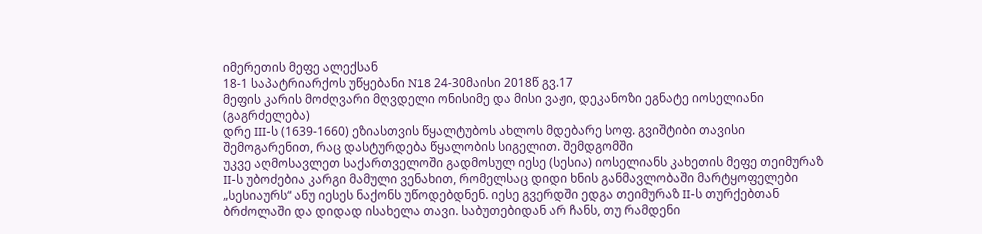იმერეთის მეფე ალექსან
18-1 საპატრიარქოს უწყებანი N18 24-30მაისი 2018წ გვ.17
მეფის კარის მოძღვარი მღვდელი ონისიმე და მისი ვაჟი, დეკანოზი ეგნატე იოსელიანი (გაგრძელება)
დრე III-ს (1639-1660) ეზიასთვის წყალტუბოს ახლოს მდებარე სოფ. გვიშტიბი თავისი შემოგარენით, რაც დასტურდება წყალობის სიგელით. შემდგომში
უკვე აღმოსავლეთ საქართველოში გადმოსულ იესე (სესია) იოსელიანს კახეთის მეფე თეიმურაზ II-ს უბოძებია კარგი მამული ვენახით, რომელსაც დიდი ხნის განმავლობაში მარტყოფელები „სესიაურს“ ანუ იესეს ნაქონს უწოდებდნენ. იესე გვერდში ედგა თეიმურაზ II-ს თურქებთან ბრძოლაში და დიდად ისახელა თავი. საბუთებიდან არ ჩანს, თუ რამდენი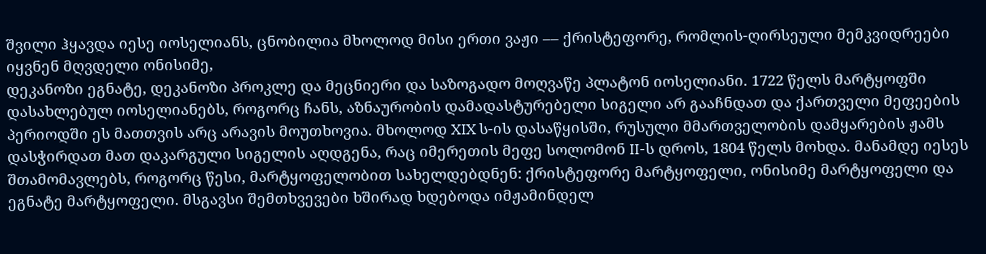შვილი ჰყავდა იესე იოსელიანს, ცნობილია მხოლოდ მისი ერთი ვაჟი –– ქრისტეფორე, რომლის-ღირსეული მემკვიდრეები იყვნენ მღვდელი ონისიმე,
დეკანოზი ეგნატე, დეკანოზი პროკლე და მეცნიერი და საზოგადო მოღვაწე პლატონ იოსელიანი. 1722 წელს მარტყოფში დასახლებულ იოსელიანებს, როგორც ჩანს, აზნაურობის დამადასტურებელი სიგელი არ გააჩნდათ და ქართველი მეფეების პერიოდში ეს მათთვის არც არავის მოუთხოვია. მხოლოდ XIX ს-ის დასაწყისში, რუსული მმართველობის დამყარების ჟამს დასჭირდათ მათ დაკარგული სიგელის აღდგენა, რაც იმერეთის მეფე სოლომონ II-ს დროს, 1804 წელს მოხდა. მანამდე იესეს შთამომავლებს, როგორც წესი, მარტყოფელობით სახელდებდნენ: ქრისტეფორე მარტყოფელი, ონისიმე მარტყოფელი და ეგნატე მარტყოფელი. მსგავსი შემთხვევები ხშირად ხდებოდა იმჟამინდელ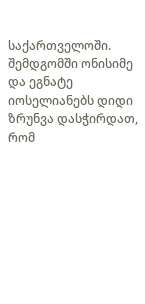საქართველოში. შემდგომში ონისიმე და ეგნატე იოსელიანებს დიდი ზრუნვა დასჭირდათ, რომ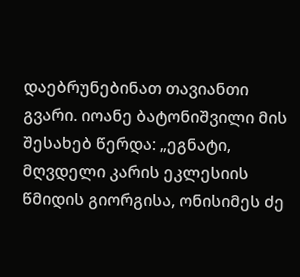დაებრუნებინათ თავიანთი გვარი. იოანე ბატონიშვილი მის შესახებ წერდა: „ეგნატი, მღვდელი კარის ეკლესიის წმიდის გიორგისა, ონისიმეს ძე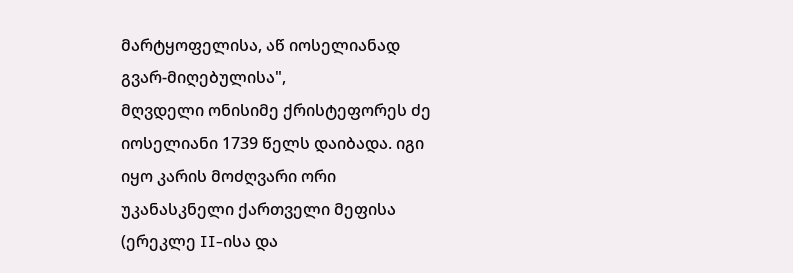მარტყოფელისა, აწ იოსელიანად გვარ-მიღებულისა",
მღვდელი ონისიმე ქრისტეფორეს ძე იოსელიანი 1739 წელს დაიბადა. იგი იყო კარის მოძღვარი ორი უკანასკნელი ქართველი მეფისა (ერეკლე II-ისა და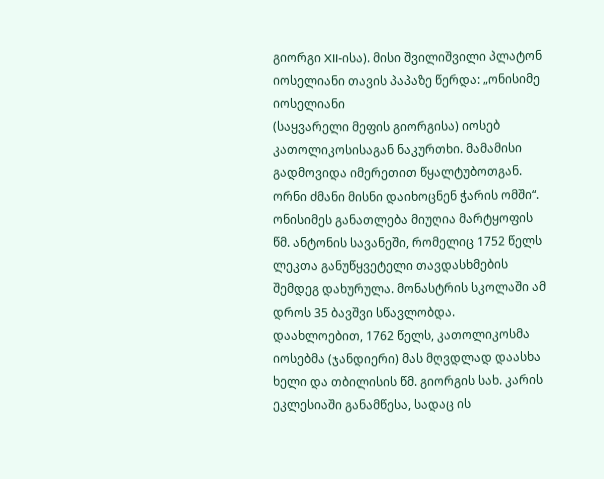გიორგი XII-ისა). მისი შვილიშვილი პლატონ იოსელიანი თავის პაპაზე წერდა: „ონისიმე იოსელიანი
(საყვარელი მეფის გიორგისა) იოსებ კათოლიკოსისაგან ნაკურთხი. მამამისი გადმოვიდა იმერეთით წყალტუბოთგან. ორნი ძმანი მისნი დაიხოცნენ ჭარის ომში“. ონისიმეს განათლება მიუღია მარტყოფის წმ. ანტონის სავანეში, რომელიც 1752 წელს ლეკთა განუწყვეტელი თავდასხმების შემდეგ დახურულა. მონასტრის სკოლაში ამ დროს 35 ბავშვი სწავლობდა. დაახლოებით, 1762 წელს, კათოლიკოსმა იოსებმა (ჯანდიერი) მას მღვდლად დაასხა ხელი და თბილისის წმ. გიორგის სახ. კარის ეკლესიაში განამწესა, სადაც ის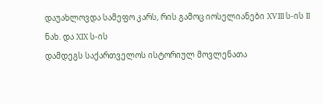დაუახლოვდა სამეფო კარს, რის გამოც იოსელიანები XVIII ს-ის II ნახ. და XIX ს-ის
დამდეგს საქართველოს ისტორიულ მოვლენათა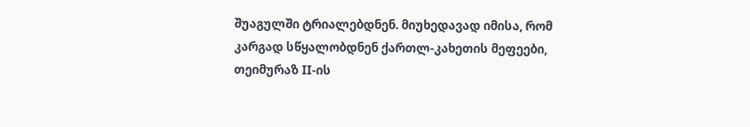შუაგულში ტრიალებდნენ. მიუხედავად იმისა, რომ კარგად სწყალობდნენ ქართლ-კახეთის მეფეები, თეიმურაზ II-ის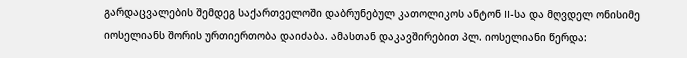გარდაცვალების შემდეგ საქართველოში დაბრუნებულ კათოლიკოს ანტონ II-სა და მღვდელ ონისიმე იოსელიანს შორის ურთიერთობა დაიძაბა. ამასთან დაკავშირებით პლ. იოსელიანი წერდა: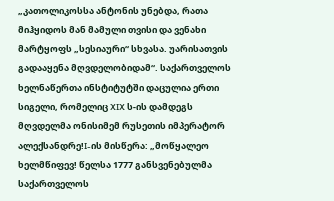„კათოლიკოსსა ანტონის უნებდა, რათა მიჰყიდოს მან მამული თვისი და ვენახი მარტყოფს „სესიაური“ სხვასა. უარისათვის გადააყენა მღვდელობიდამ“. საქართველოს ხელნაწერთა ინსტიტუტში დაცულია ერთი სიგელი, რომელიც XIX ს-ის დამდეგს მღვდელმა ონისიმემ რუსეთის იმპერატორ ალექსანდრე!I-ის მისწერა: „მოწყალეო ხელმწიფევ! წელსა 1777 განსვენებულმა საქართველოს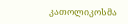კათოლიკოსმა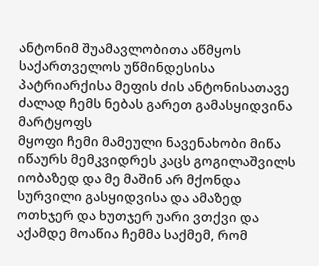ანტონიმ შუამავლობითა აწმყოს საქართველოს უწმინდესისა პატრიარქისა მეფის ძის ანტონისათავე ძალად ჩემს ნებას გარეთ გამასყიდვინა მარტყოფს
მყოფი ჩემი მამეული ნავენახობი მიწა იწაურს მემკვიდრეს კაცს გოგილაშვილს იობაზედ და მე მაშინ არ მქონდა სურვილი გასყიდვისა და ამაზედ ოთხჯერ და ხუთჯერ უარი ვთქვი და აქამდე მოაწია ჩემმა საქმემ, რომ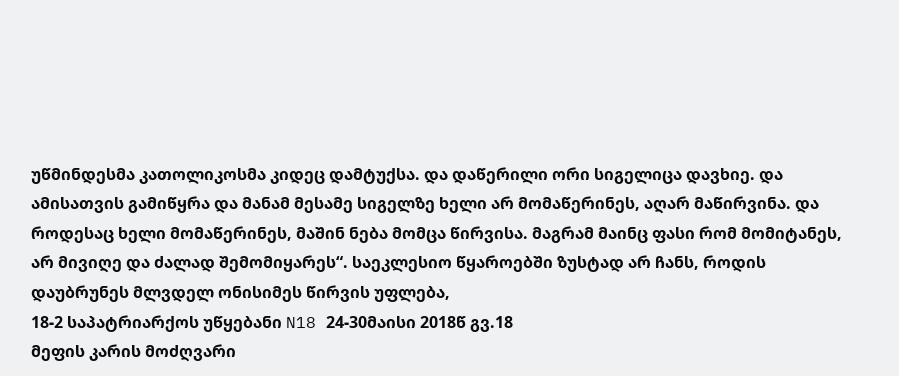უწმინდესმა კათოლიკოსმა კიდეც დამტუქსა. და დაწერილი ორი სიგელიცა დავხიე. და ამისათვის გამიწყრა და მანამ მესამე სიგელზე ხელი არ მომაწერინეს, აღარ მაწირვინა. და როდესაც ხელი მომაწერინეს, მაშინ ნება მომცა წირვისა. მაგრამ მაინც ფასი რომ მომიტანეს, არ მივიღე და ძალად შემომიყარეს“. საეკლესიო წყაროებში ზუსტად არ ჩანს, როდის დაუბრუნეს მლვდელ ონისიმეს წირვის უფლება,
18-2 საპატრიარქოს უწყებანი N18 24-30მაისი 2018წ გვ.18
მეფის კარის მოძღვარი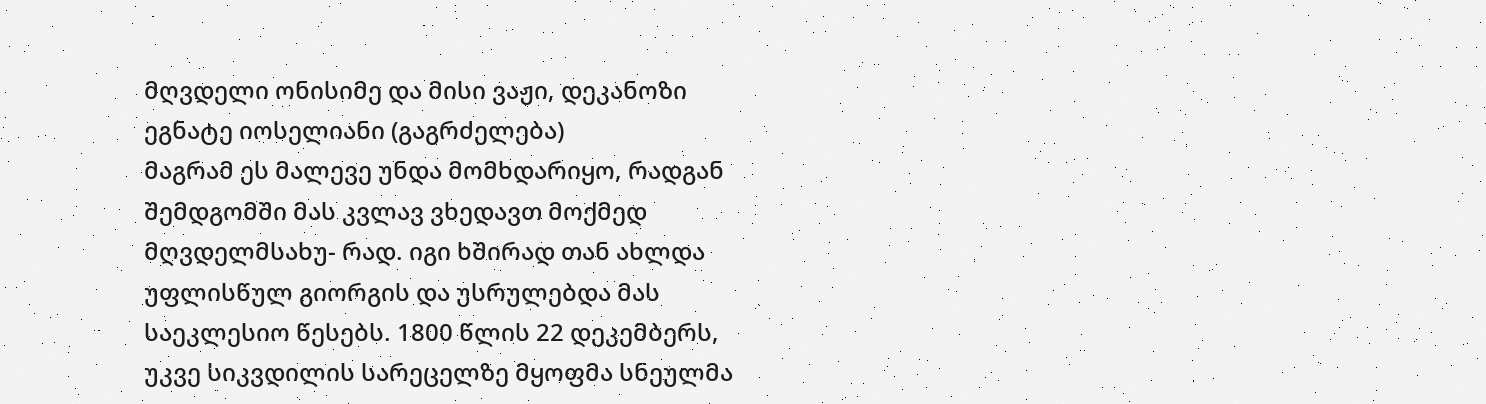მღვდელი ონისიმე და მისი ვაჟი, დეკანოზი ეგნატე იოსელიანი (გაგრძელება)
მაგრამ ეს მალევე უნდა მომხდარიყო, რადგან შემდგომში მას კვლავ ვხედავთ მოქმედ მღვდელმსახუ- რად. იგი ხშირად თან ახლდა უფლისწულ გიორგის და უსრულებდა მას საეკლესიო წესებს. 1800 წლის 22 დეკემბერს, უკვე სიკვდილის სარეცელზე მყოფმა სნეულმა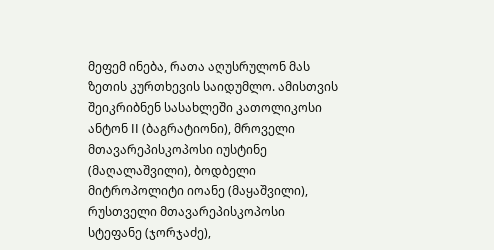მეფემ ინება, რათა აღუსრულონ მას ზეთის კურთხევის საიდუმლო. ამისთვის შეიკრიბნენ სასახლეში კათოლიკოსი ანტონ II (ბაგრატიონი), მროველი მთავარეპისკოპოსი იუსტინე (მაღალაშვილი), ბოდბელი მიტროპოლიტი იოანე (მაყაშვილი), რუსთველი მთავარეპისკოპოსი სტეფანე (ჯორჯაძე),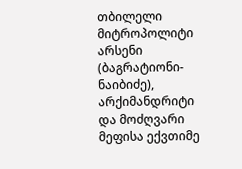თბილელი მიტროპოლიტი არსენი (ბაგრატიონი-ნაიბიძე), არქიმანდრიტი და მოძღვარი მეფისა ექვთიმე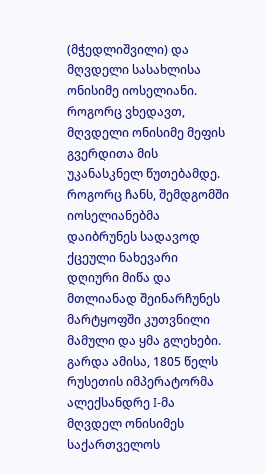(მჭედლიშვილი) და მღვდელი სასახლისა ონისიმე იოსელიანი. როგორც ვხედავთ, მღვდელი ონისიმე მეფის გვერდითა მის უკანასკნელ წუთებამდე. როგორც ჩანს, შემდგომში იოსელიანებმა დაიბრუნეს სადავოდ ქცეული ნახევარი დღიური მიწა და მთლიანად შეინარჩუნეს მარტყოფში კუთვნილი მამული და ყმა გლეხები. გარდა ამისა, 1805 წელს რუსეთის იმპერატორმა ალექსანდრე I-მა მღვდელ ონისიმეს საქართველოს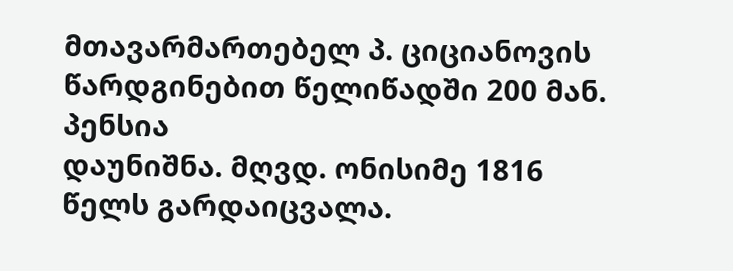მთავარმართებელ პ. ციციანოვის წარდგინებით წელიწადში 200 მან. პენსია
დაუნიშნა. მღვდ. ონისიმე 1816 წელს გარდაიცვალა.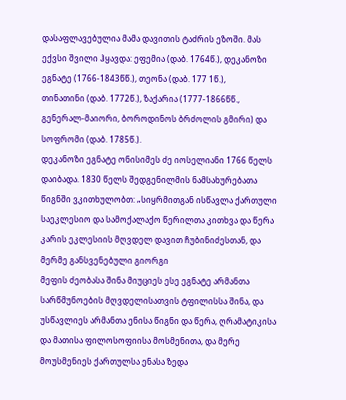დასაფლავებულია მამა დავითის ტაძრის ეზოში. მას ექვსი შვილი ჰყავდა: ეფემია (დაბ. 1764წ.), დეკანოზი ეგნატე (1766-1843წწ.), თეონა (დაბ. 177 1წ.),
თინათინი (დაბ. 1772წ.), ზაქარია (1777-1866წწ., გენერალ-მაიორი, ბოროდინოს ბრძოლის გმირი) და სოფრომი (დაბ. 1785წ.).
დეკანოზი ეგნატე ონისიმეს ძე იოსელიანი 1766 წელს დაიბადა. 1830 წელს შედგენილმის ნამსახურებათა წიგნში ვკითხულობთ: „სიყრმითგან ისწავლა ქართული საეკლესიო და სამოქალაქო წერილთა კითხვა და წერა კარის ეკლესიის მღვდელ დავით ჩუბინიძესთან, და მერმე განსვენებული გიორგი
მეფის ძეობასა შინა მიუციეს ესე ეგნატე არმანთა სარწმუნოების მღვდელისათვის ტფილისსა შინა, და უსწავლიეს არმანთა ენისა წიგნი და წერა, ღრამატიკისა და მათისა ფილოსოფიისა მოსმენითა, და მერე მოუსმენიეს ქართულსა ენასა ზედა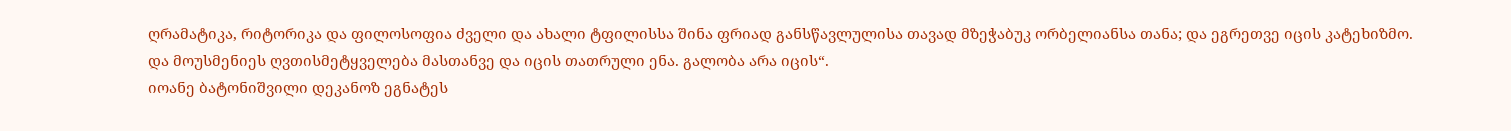ღრამატიკა, რიტორიკა და ფილოსოფია ძველი და ახალი ტფილისსა შინა ფრიად განსწავლულისა თავად მზეჭაბუკ ორბელიანსა თანა; და ეგრეთვე იცის კატეხიზმო. და მოუსმენიეს ღვთისმეტყველება მასთანვე და იცის თათრული ენა. გალობა არა იცის“.
იოანე ბატონიშვილი დეკანოზ ეგნატეს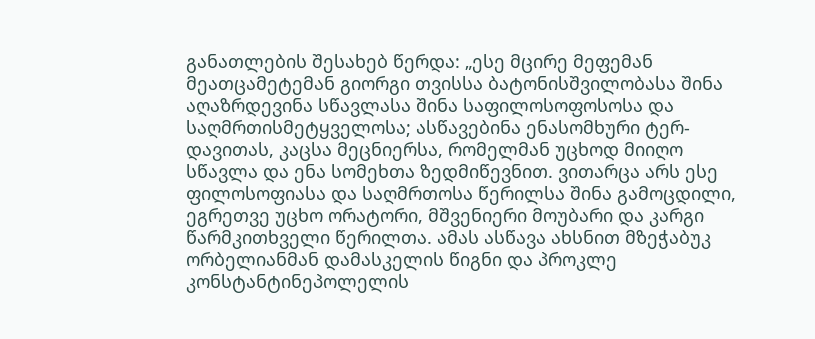განათლების შესახებ წერდა: „ესე მცირე მეფემან მეათცამეტემან გიორგი თვისსა ბატონისშვილობასა შინა აღაზრდევინა სწავლასა შინა საფილოსოფოსოსა და საღმრთისმეტყველოსა; ასწავებინა ენასომხური ტერ-დავითას, კაცსა მეცნიერსა, რომელმან უცხოდ მიიღო სწავლა და ენა სომეხთა ზედმიწევნით. ვითარცა არს ესე ფილოსოფიასა და საღმრთოსა წერილსა შინა გამოცდილი, ეგრეთვე უცხო ორატორი, მშვენიერი მოუბარი და კარგი წარმკითხველი წერილთა. ამას ასწავა ახსნით მზეჭაბუკ ორბელიანმან დამასკელის წიგნი და პროკლე კონსტანტინეპოლელის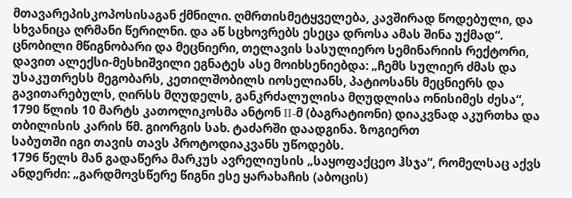მთავარეპისკოპოსისაგან ქმნილი. ღმრთისმეტყველება, კავშირად წოდებული, და სხვანიცა ღრმანი წერილნი. და აწ სცხოვრებს ესეცა დროსა ამას შინა უქმად“. ცნობილი მწიგნობარი და მეცნიერი, თელავის სასულიერო სემინარიის რექტორი, დავით ალექსი-მესხიშვილი ეგნატეს ასე მოიხსენიებდა: „ჩემს სულიერ ძმას და უსაკუთრესს მეგობარს, კეთილშობილს იოსელიანს, პატიოსანს მეცნიერს და გავითარებულს, ღირსს მღუდელს, განკრძალულისა მღუდლისა ონისიმეს ძესა“, 1790 წლის 10 მარტს კათოლიკოსმა ანტონ II-მ (ბაგრატიონი) დიაკვნად აკურთხა და თბილისის კარის წმ. გიორგის სახ. ტაძარში დაადგინა. ზოგიერთ
საბუთში იგი თავის თავს პროტოდიაკვანს უწოდებს.
1796 წელს მან გადაწერა მარკუს ავრელიუსის „საყოფაქცეო ჰსჯა“, რომელსაც აქვს ანდერძი: „გარდმოვსწერე წიგნი ესე ყარახაჩის (აბოცის)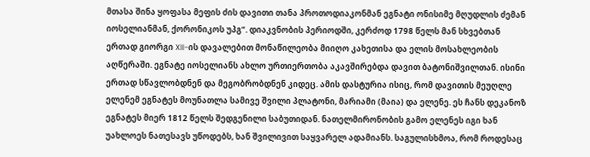მთასა შინა ყოფასა მეფის ძის დავითი თანა პროთოდიაკონმან ეგნატი ონისიმე მღუდლის ძემან იოსელიანმან, ქორონიკოს უპგ“. დიაკვნობის პერიოდში, კერძოდ 1798 წელს მან სხვებთან ერთად გიორგი XII-ის დავალებით მონაწილეობა მიიღო კახეთისა და ელის მოსახლეობის აღწერაში. ეგნატე იოსელიანს ახლო ურთიერთობა აკავშირებდა დავით ბატონიშვილთან. ისინი ერთად სწავლობდნენ და მეგობრობდნენ კიდეც. ამის დასტურია ისიც, რომ დავითის მეუღლე ელენემ ეგნატეს მოუნათლა სამივე შვილი პლატონი, მარიამი (მაია) და ელენე. ეს ჩანს დეკანოზ ეგნატეს მიერ 1812 წელს შედგენილი საბუთიდან. ნათელმირონობის გამო ელენეს იგი ხან უახლოეს ნათესავს უწოდებს, ხან შვილივით საყვარელ ადამიანს. საგულისხმოა, რომ როდესაც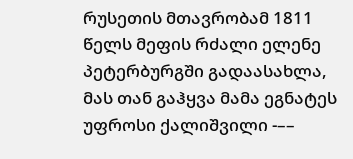რუსეთის მთავრობამ 1811 წელს მეფის რძალი ელენე პეტერბურგში გადაასახლა, მას თან გაჰყვა მამა ეგნატეს უფროსი ქალიშვილი -––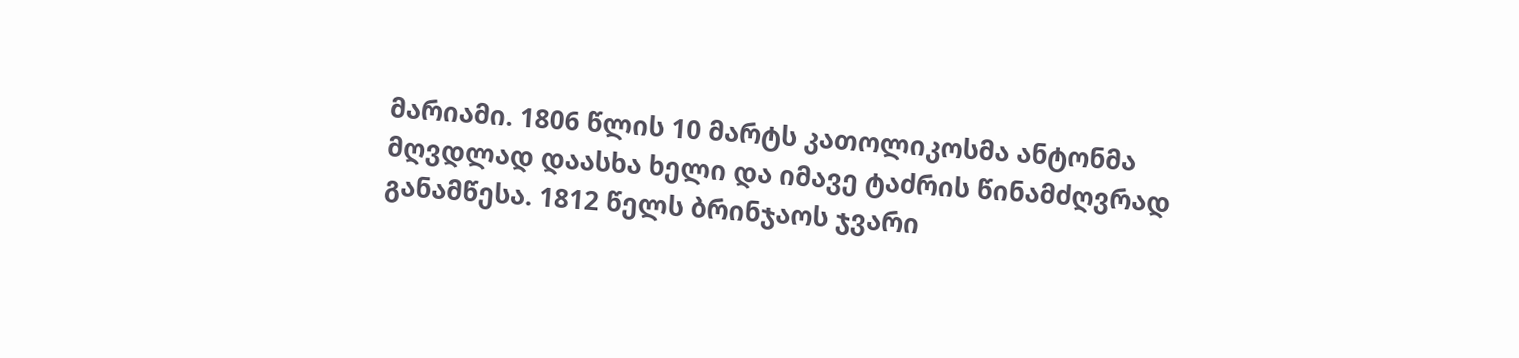მარიამი. 1806 წლის 10 მარტს კათოლიკოსმა ანტონმა მღვდლად დაასხა ხელი და იმავე ტაძრის წინამძღვრად განამწესა. 1812 წელს ბრინჯაოს ჯვარი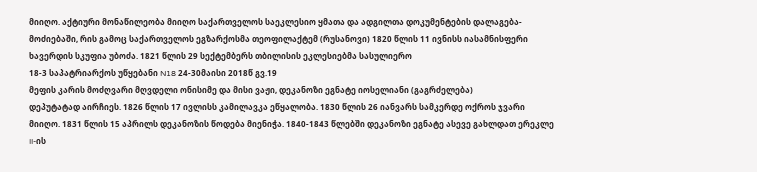მიიღო. აქტიური მონაწილეობა მიიღო საქართველოს საეკლესიო ყმათა და ადგილთა დოკუმენტების დალაგება-მოძიებაში, რის გამოც საქართველოს ეგზარქოსმა თეოფილაქტემ (რუსანოვი) 1820 წლის 11 ივნისს იასამნისფერი ხავერდის სკუფია უბოძა. 1821 წლის 29 სექტემბერს თბილისის ეკლესიებმა სასულიერო
18-3 საპატრიარქოს უწყებანი N18 24-30მაისი 2018წ გვ.19
მეფის კარის მოძღვარი მღვდელი ონისიმე და მისი ვაჟი, დეკანოზი ეგნატე იოსელიანი (გაგრძელება)
დეპუტატად აირჩიეს. 1826 წლის 17 ივლისს კამილავკა ეწყალობა. 1830 წლის 26 იანვარს სამკერდე ოქროს ჯვარი მიიღო. 1831 წლის 15 აპრილს დეკანოზის წოდება მიენიჭა. 1840-1843 წლებში დეკანოზი ეგნატე ასევე გახლდათ ერეკლე II-ის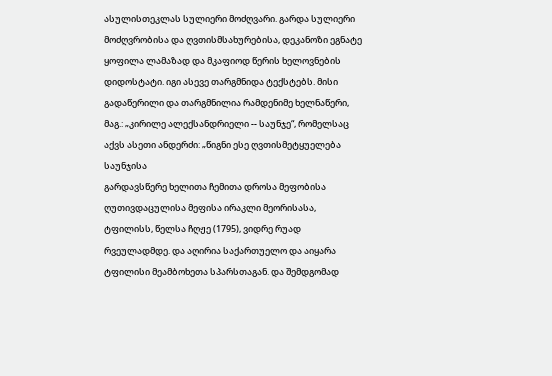ასულისთეკლას სულიერი მოძღვარი. გარდა სულიერი მოძღვრობისა და ღვთისმსახურებისა, დეკანოზი ეგნატე ყოფილა ლამაზად და მკაფიოდ წერის ხელოვნების დიდოსტატი. იგი ასევე თარგმნიდა ტექსტებს. მისი გადაწერილი და თარგმნილია რამდენიმე ხელნაწერი, მაგ.: „კირილე ალექსანდრიელი -- საუნჯე“, რომელსაც აქვს ასეთი ანდერძი: „წიგნი ესე ღვთისმეტყუელება საუნჯისა
გარდავსწერე ხელითა ჩემითა დროსა მეფობისა ღუთივდაცულისა მეფისა ირაკლი მეორისასა, ტფილისს, წელსა ჩღჟე (1795), ვიდრე რუად რვეულადმდე. და აღირია საქართუელო და აიყარა ტფილისი მეამბოხეთა სპარსთაგან. და შემდგომად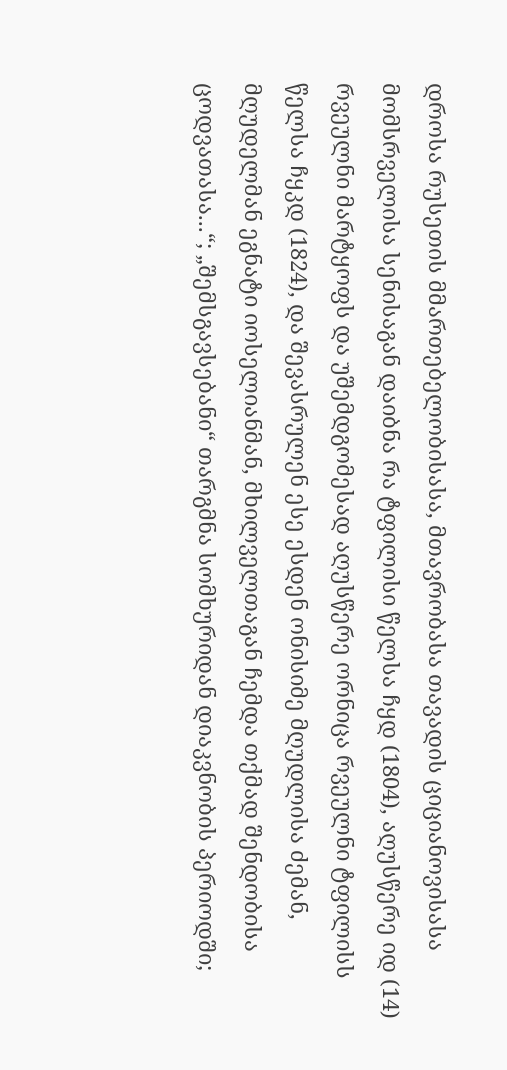დროსა რუსეთის მმართებელობისასა, მთავრობასა თავადის ციციანოვისასა მომსრველისა სენისაგან დაიბნა რა ტფილისი წელსა ჩყდ (1804), აღუსწერე იდ (14) რვეულნი მარტყოფს და უშემდგომესად აღუსწერე ორნიცა რვეულნი ტფილისს
წელსა ჩყკდ (1824), და შევასრულენ ესე ესდენ ონისიმე მღუდლისა ძემან, მღუდელმან ეგნატი იოსელიანმან, მხილველთაგან ჩემდა თქმად შენდობისა ცოდვათასა...“; „შემსგავსებანი“ თარგმნა სომხურიდან დიაკვნობის პერიოდში;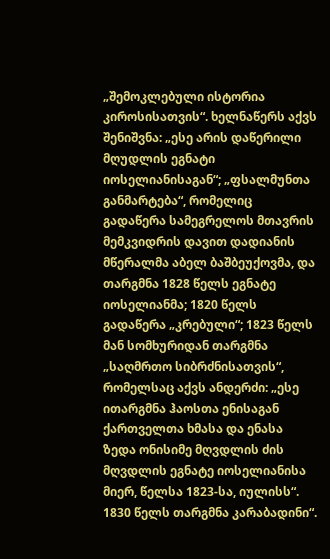„შემოკლებული ისტორია კიროსისათვის“. ხელნაწერს აქვს შენიშვნა: „ესე არის დაწერილი მღუდლის ეგნატი იოსელიანისაგან“; „ფსალმუნთა განმარტება“, რომელიც გადაწერა სამეგრელოს მთავრის მემკვიდრის დავით დადიანის მწერალმა აბელ ბაშბეუქოვმა, და თარგმნა 1828 წელს ეგნატე იოსელიანმა; 1820 წელს გადაწერა „კრებული“; 1823 წელს მან სომხურიდან თარგმნა „საღმრთო სიბრძნისათვის“, რომელსაც აქვს ანდერძი: „ესე ითარგმნა ჰაოსთა ენისაგან ქართველთა ხმასა და ენასა ზედა ონისიმე მღვდლის ძის მღვდლის ეგნატე იოსელიანისა მიერ, წელსა 1823-სა, იულისს“. 1830 წელს თარგმნა კარაბადინი“.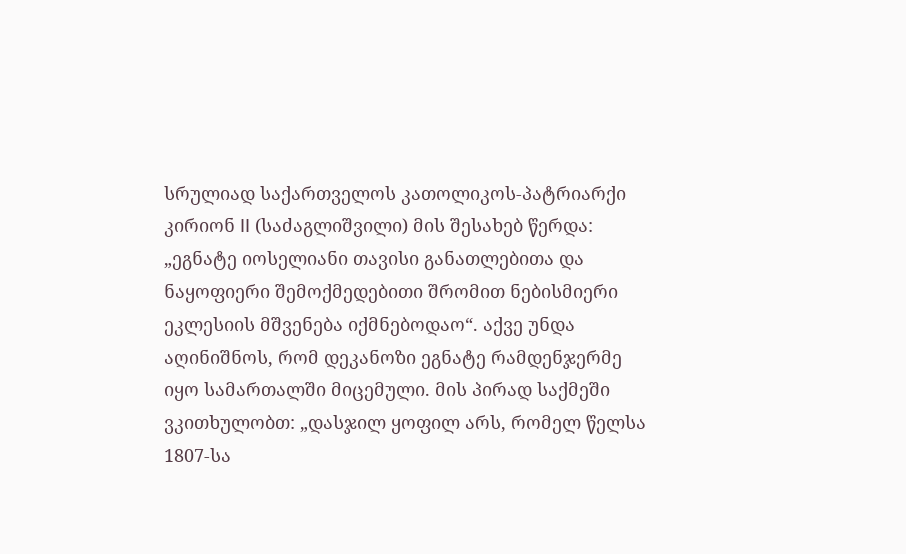სრულიად საქართველოს კათოლიკოს-პატრიარქი კირიონ II (საძაგლიშვილი) მის შესახებ წერდა: „ეგნატე იოსელიანი თავისი განათლებითა და ნაყოფიერი შემოქმედებითი შრომით ნებისმიერი ეკლესიის მშვენება იქმნებოდაო“. აქვე უნდა აღინიშნოს, რომ დეკანოზი ეგნატე რამდენჯერმე იყო სამართალში მიცემული. მის პირად საქმეში ვკითხულობთ: „დასჯილ ყოფილ არს, რომელ წელსა 1807-სა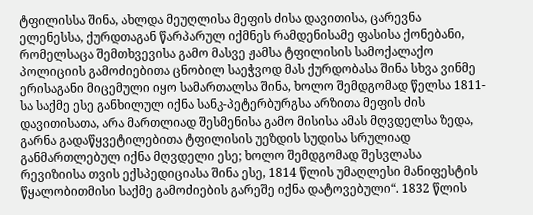ტფილისსა შინა, ახლდა მეუღლისა მეფის ძისა დავითისა, ცარევნა ელენესსა, ქურდთაგან წარპარულ იქმნეს რამდენისამე ფასისა ქონებანი, რომელსაცა შემთხვევისა გამო მასვე ჟამსა ტფილისის სამოქალაქო პოლიციის გამოძიებითა ცნობილ საეჭვოდ მას ქურდობასა შინა სხვა ვინმე ერისაგანი მიცემული იყო სამართალსა შინა, ხოლო შემდგომად წელსა 1811-სა საქმე ესე განხილულ იქნა სანკ-პეტერბურგსა არზითა მეფის ძის დავითისათა, არა მართლიად შესმენისა გამო მისისა ამას მღვდელსა ზედა, გარნა გადაწყვეტილებითა ტფილისის უეზდის სუდისა სრულიად განმართლებულ იქნა მღვდელი ესე; ხოლო შემდგომად შესვლასა რევიზიისა თვის ექსპედიციასა შინა ესე, 1814 წლის უმაღლესი მანიფესტის წყალობითმისი საქმე გამოძიების გარეშე იქნა დატოვებული“. 1832 წლის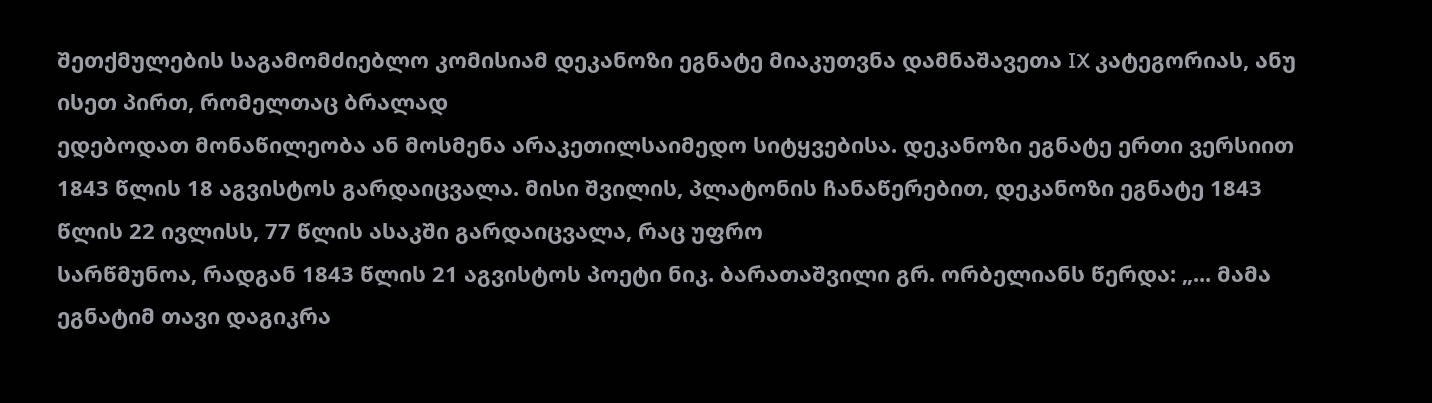შეთქმულების საგამომძიებლო კომისიამ დეკანოზი ეგნატე მიაკუთვნა დამნაშავეთა IX კატეგორიას, ანუ ისეთ პირთ, რომელთაც ბრალად
ედებოდათ მონაწილეობა ან მოსმენა არაკეთილსაიმედო სიტყვებისა. დეკანოზი ეგნატე ერთი ვერსიით 1843 წლის 18 აგვისტოს გარდაიცვალა. მისი შვილის, პლატონის ჩანაწერებით, დეკანოზი ეგნატე 1843 წლის 22 ივლისს, 77 წლის ასაკში გარდაიცვალა, რაც უფრო
სარწმუნოა, რადგან 1843 წლის 21 აგვისტოს პოეტი ნიკ. ბარათაშვილი გრ. ორბელიანს წერდა: „... მამა ეგნატიმ თავი დაგიკრა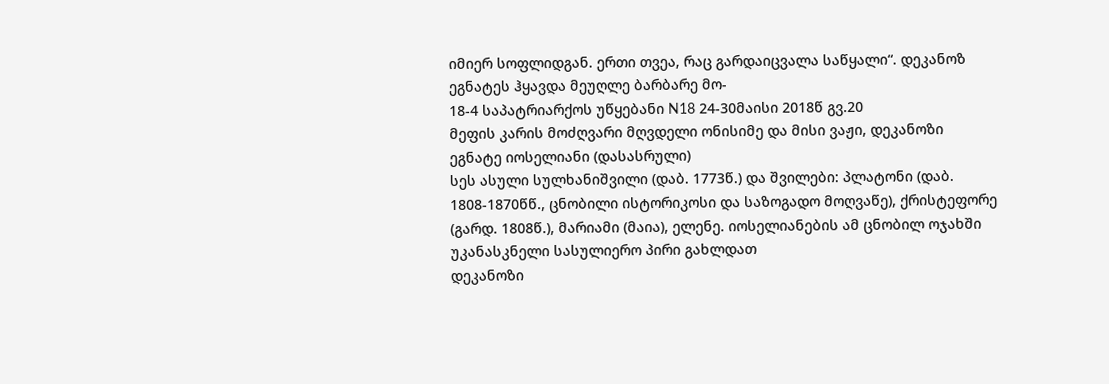იმიერ სოფლიდგან. ერთი თვეა, რაც გარდაიცვალა საწყალი“. დეკანოზ ეგნატეს ჰყავდა მეუღლე ბარბარე მო-
18-4 საპატრიარქოს უწყებანი N18 24-30მაისი 2018წ გვ.20
მეფის კარის მოძღვარი მღვდელი ონისიმე და მისი ვაჟი, დეკანოზი ეგნატე იოსელიანი (დასასრული)
სეს ასული სულხანიშვილი (დაბ. 1773წ.) და შვილები: პლატონი (დაბ. 1808-1870წწ., ცნობილი ისტორიკოსი და საზოგადო მოღვაწე), ქრისტეფორე (გარდ. 1808წ.), მარიამი (მაია), ელენე. იოსელიანების ამ ცნობილ ოჯახში უკანასკნელი სასულიერო პირი გახლდათ
დეკანოზი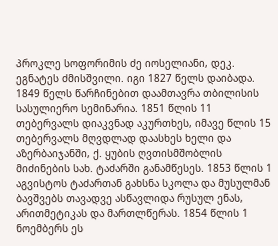პროკლე სოფორიმის ძე იოსელიანი, დეკ. ეგნატეს ძმისშვილი. იგი 1827 წელს დაიბადა. 1849 წელს წარჩინებით დაამთავრა თბილისის სასულიერო სემინარია. 1851 წლის 11 თებერვალს დიაკვნად აკურთხეს, იმავე წლის 15 თებერვალს მღვდლად დაასხეს ხელი და აზერბაიჯანში, ქ. ყუბის ღვთისმშობლის მიძინების სახ. ტაძარში განამწესეს. 1853 წლის 1 აგვისტოს ტაძართან გახსნა სკოლა და მუსულმან ბავშვებს თავადვე ასწავლიდა რუსულ ენას, არითმეტიკას და მართლწერას. 1854 წლის 1 ნოემბერს ეს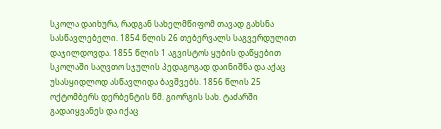სკოლა დაიხურა, რადგან სახელმწიფომ თავად გახსნა სასწავლებელი. 1854 წლის 26 თებერვალს საგვერდულით დაჯილდოვდა. 1855 წლის 1 აგვისტოს ყუბის დაწყებით სკოლაში საღვთო სჯულის პედაგოგად დაინიშნა და აქაც უსასყიდლოდ ასწავლიდა ბავშვებს. 1856 წლის 25 ოქტომბერს დერბენტის წმ. გიორგის სახ. ტაძარში გადაიყვანეს და იქაც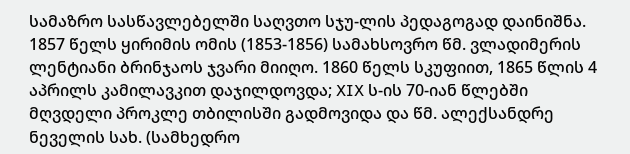სამაზრო სასწავლებელში საღვთო სჯუ-ლის პედაგოგად დაინიშნა. 1857 წელს ყირიმის ომის (1853-1856) სამახსოვრო წმ. ვლადიმერის ლენტიანი ბრინჯაოს ჯვარი მიიღო. 1860 წელს სკუფიით, 1865 წლის 4 აპრილს კამილავკით დაჯილდოვდა; XIX ს-ის 70-იან წლებში მღვდელი პროკლე თბილისში გადმოვიდა და წმ. ალექსანდრე ნეველის სახ. (სამხედრო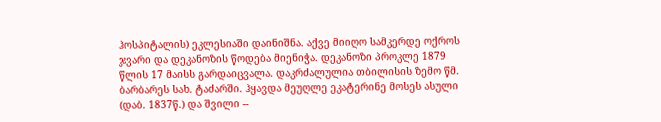ჰოსპიტალის) ეკლესიაში დაინიშნა. აქვე მიიღო სამკერდე ოქროს ჯვარი და დეკანოზის წოდება მიენიჭა. დეკანოზი პროკლე 1879 წლის 17 მაისს გარდაიცვალა. დაკრძალულია თბილისის ზემო წმ. ბარბარეს სახ. ტაძარში. ჰყავდა მეუღლე ეკატერინე მოსეს ასული (დაბ. 1837წ.) და შვილი --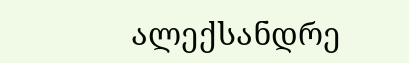ალექსანდრე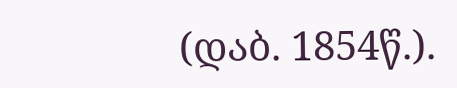(დაბ. 1854წ.).